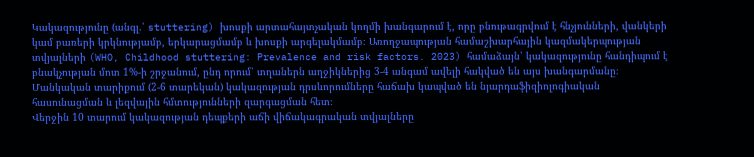Կակազությունը (անգլ.՝ stuttering) խոսքի արտահայտչական կողմի խանգարում է, որը բնութագրվում է հնչյունների, վանկերի կամ բառերի կրկնությամբ, երկարացմամբ և խոսքի արգելակմամբ։ Առողջապության համաշխարհային կազմակերպության տվյալների (WHO, Childhood stuttering: Prevalence and risk factors. 2023) համաձայն՝ կակազությունը հանդիպում է բնակչության մոտ 1%-ի շրջանում, ընդ որում՝ տղաներն աղջիկներից 3-4 անգամ ավելի հակված են այս խանգարմանը։ Մանկական տարիքում (2-6 տարեկան) կակազության դրսևորումները հաճախ կապված են նյարդաֆիզիոլոգիական հասունացման և լեզվային հմտությունների զարգացման հետ։
Վերջին 10 տարում կակազության դեպքերի աճի վիճակագրական տվյալները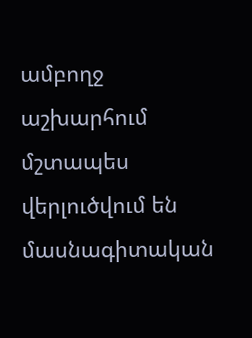ամբողջ աշխարհում մշտապես վերլուծվում են մասնագիտական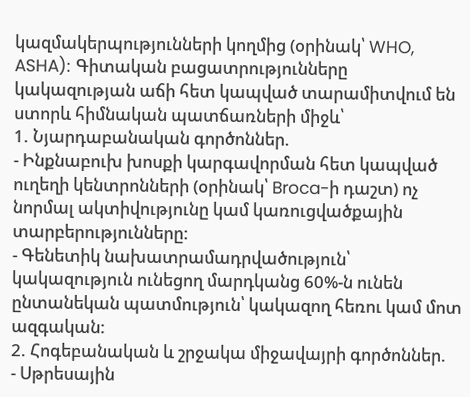կազմակերպությունների կողմից (օրինակ՝ WHO, ASHA): Գիտական բացատրությունները կակազության աճի հետ կապված տարամիտվում են ստորև հիմնական պատճառների միջև՝
1. Նյարդաբանական գործոններ.
- Ինքնաբուխ խոսքի կարգավորման հետ կապված ուղեղի կենտրոնների (օրինակ՝ Broca-ի դաշտ) ոչ նորմալ ակտիվությունը կամ կառուցվածքային տարբերությունները:
- Գենետիկ նախատրամադրվածություն՝ կակազություն ունեցող մարդկանց 60%-ն ունեն ընտանեկան պատմություն՝ կակազող հեռու կամ մոտ ազգական:
2. Հոգեբանական և շրջակա միջավայրի գործոններ.
- Սթրեսային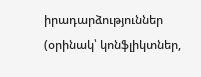իրադարձություններ (օրինակ՝ կոնֆլիկտներ,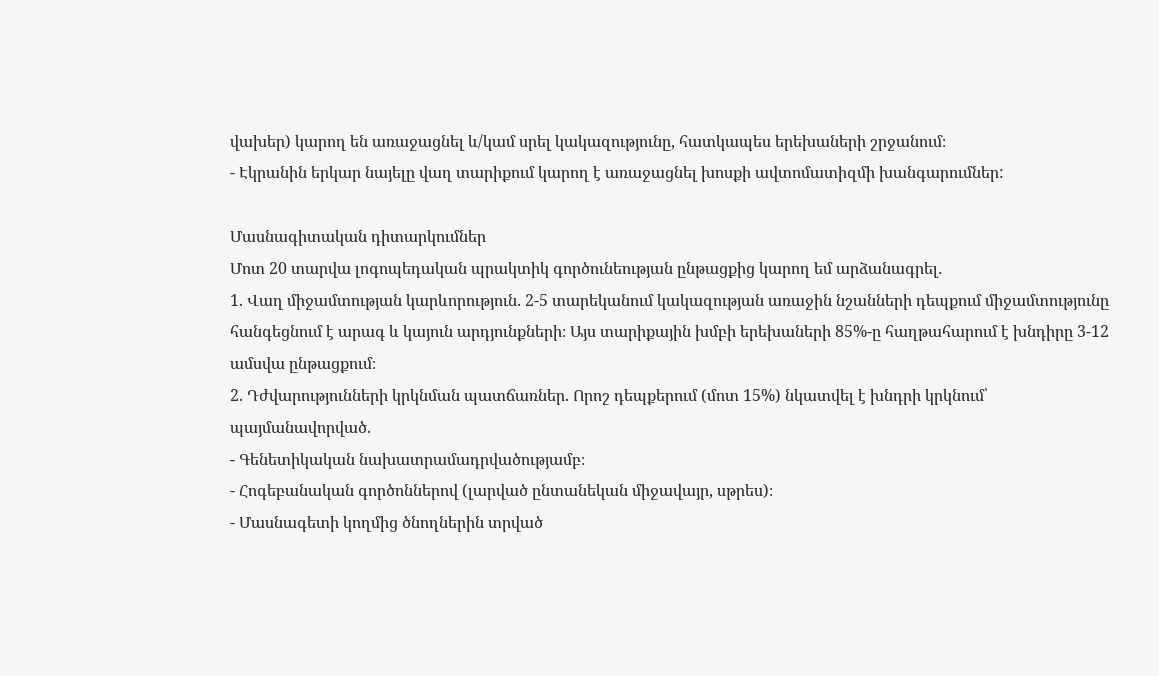վախեր) կարող են առաջացնել և/կամ սրել կակազությունը, հատկապես երեխաների շրջանում։
- Էկրանին երկար նայելը վաղ տարիքում կարող է առաջացնել խոսքի ավտոմատիզմի խանգարումներ:

Մասնագիտական դիտարկումներ
Մոտ 20 տարվա լոգոպեդական պրակտիկ գործունեության ընթացքից կարող եմ արձանագրել․
1. Վաղ միջամտության կարևորություն. 2-5 տարեկանում կակազության առաջին նշանների դեպքում միջամտությունը հանգեցնում է արագ և կայուն արդյունքների։ Այս տարիքային խմբի երեխաների 85%-ը հաղթահարում է խնդիրը 3-12 ամսվա ընթացքում։
2. Դժվարությունների կրկնման պատճառներ. Որոշ դեպքերում (մոտ 15%) նկատվել է խնդրի կրկնում՝ պայմանավորված.
- Գենետիկական նախատրամադրվածությամբ։
- Հոգեբանական գործոններով (լարված ընտանեկան միջավայր, սթրես)։
- Մասնագետի կողմից ծնողներին տրված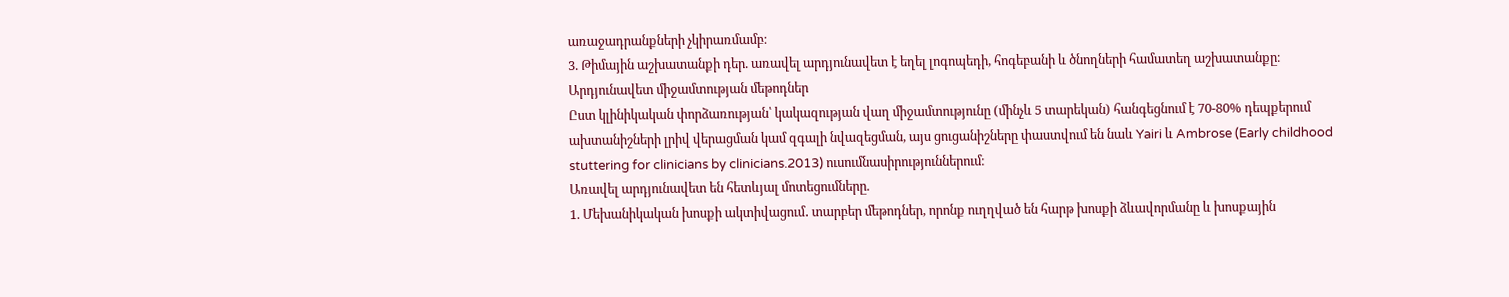առաջադրանքների չկիրառմամբ։
3. Թիմային աշխատանքի դեր. առավել արդյունավետ է եղել լոգոպեդի, հոգեբանի և ծնողների համատեղ աշխատանքը։
Արդյունավետ միջամտության մեթոդներ
Ըստ կլինիկական փորձառության՝ կակազության վաղ միջամտությունը (մինչև 5 տարեկան) հանգեցնում է 70-80% դեպքերում ախտանիշների լրիվ վերացման կամ զգալի նվազեցման, այս ցուցանիշները փաստվում են նաև Yairi և Ambrose (Early childhood stuttering for clinicians by clinicians.2013) ուսումնասիրություններում։
Առավել արդյունավետ են հետևյալ մոտեցումները.
1. Մեխանիկական խոսքի ակտիվացում․ տարբեր մեթոդներ, որոնք ուղղված են հարթ խոսքի ձևավորմանը և խոսքային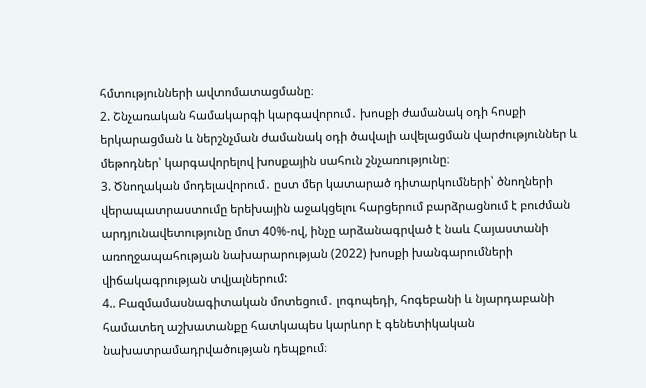հմտությունների ավտոմատացմանը։
2. Շնչառական համակարգի կարգավորում․ խոսքի ժամանակ օդի հոսքի երկարացման և ներշնչման ժամանակ օդի ծավալի ավելացման վարժություններ և մեթոդներ՝ կարգավորելով խոսքային սահուն շնչառությունը։
3. Ծնողական մոդելավորում․ ըստ մեր կատարած դիտարկումների՝ ծնողների վերապատրաստումը երեխային աջակցելու հարցերում բարձրացնում է բուժման արդյունավետությունը մոտ 40%-ով, ինչը արձանագրված է նաև Հայաստանի առողջապահության նախարարության (2022) խոսքի խանգարումների վիճակագրության տվյալներում:
4.. Բազմամասնագիտական մոտեցում․ լոգոպեդի, հոգեբանի և նյարդաբանի համատեղ աշխատանքը հատկապես կարևոր է գենետիկական նախատրամադրվածության դեպքում։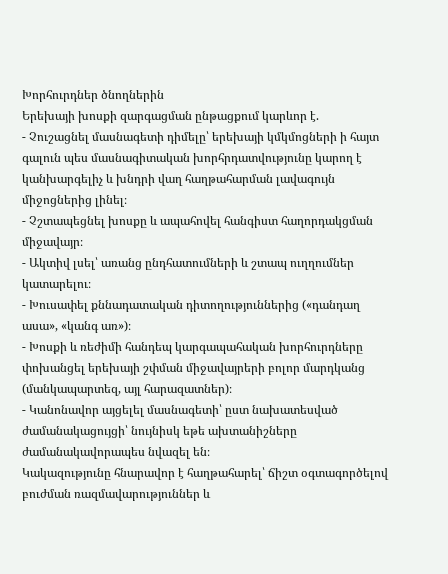Խորհուրդներ ծնողներին
Երեխայի խոսքի զարգացման ընթացքում կարևոր է.
- Չուշացնել մասնագետի դիմելը՝ երեխայի կմկմոցների ի հայտ գալուն պես մասնագիտական խորհրդատվությունը կարող է կանխարգելիչ և խնդրի վաղ հաղթահարման լավագույն միջոցներից լինել։
- Չշտապեցնել խոսքը և ապահովել հանգիստ հաղորդակցման միջավայր։
- Ակտիվ լսել՝ առանց ընդհատումների և շտապ ուղղումներ կատարելու։
- Խուսափել քննադատական դիտողություններից («դանդաղ ասա», «կանգ առ»)։
- Խոսքի և ռեժիմի հանդեպ կարգապահական խորհուրդները փոխանցել երեխայի շփման միջավայրերի բոլոր մարդկանց (մանկապարտեզ, այլ հարազատներ)։
- Կանոնավոր այցելել մասնագետի՝ ըստ նախատեսված ժամանակացույցի՝ նույնիսկ եթե ախտանիշները ժամանակավորապես նվազել են։
Կակազությունը հնարավոր է հաղթահարել՝ ճիշտ օգտագործելով բուժման ռազմավարություններ և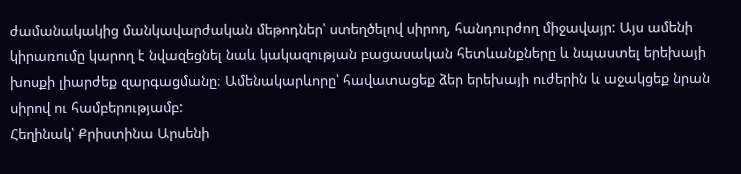ժամանակակից մանկավարժական մեթոդներ՝ ստեղծելով սիրող, հանդուրժող միջավայր: Այս ամենի կիրառումը կարող է նվազեցնել նաև կակազության բացասական հետևանքները և նպաստել երեխայի խոսքի լիարժեք զարգացմանը։ Ամենակարևորը՝ հավատացեք ձեր երեխայի ուժերին և աջակցեք նրան սիրով ու համբերությամբ:
Հեղինակ՝ Քրիստինա Արսենի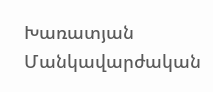Խառատյան
Մանկավարժական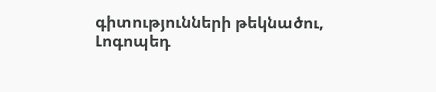գիտությունների թեկնածու,
Լոգոպեդ